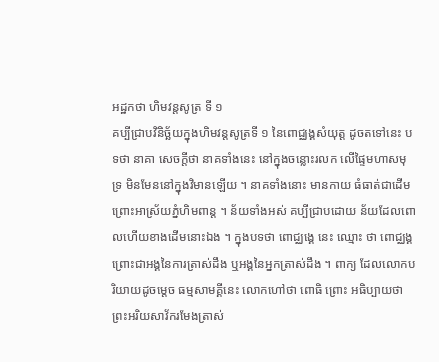អដ្ឋកថា ហិមវន្តសូត្រ ទី ១
គប្បីជ្រាបវិនិច្ឆ័យក្នុងហិមវន្តសូត្រទី ១ នៃពោជ្ឈង្គសំយុត្ត ដូចតទៅនេះ បទថា នាគា សេចក្តីថា នាគទាំងនេះ នៅក្នុងចន្លោះរលក លើផ្ទៃមហាសមុទ្រ មិនមែននៅក្នុងវិមានឡើយ ។ នាគទាំងនោះ មានកាយ ធំធាត់ជាដើម ព្រោះអាស្រ័យភ្នំហិមពាន្ត ។ ន័យទាំងអស់ គប្បីជ្រាបដោយ ន័យដែលពោលហើយខាងដើមនោះឯង ។ ក្នុងបទថា ពោជ្ឈង្គេ នេះ ឈ្មោះ ថា ពោជ្ឈង្គ ព្រោះជាអង្គនៃការត្រាស់ដឹង ឬអង្គនៃអ្នកត្រាស់ដឹង ។ ពាក្យ ដែលលោកបរិយាយដូចម្តេច ធម្មសាមគ្គីនេះ លោកហៅថា ពោធិ ព្រោះ អធិប្បាយថា ព្រះអរិយសាវ័ករមែងត្រាស់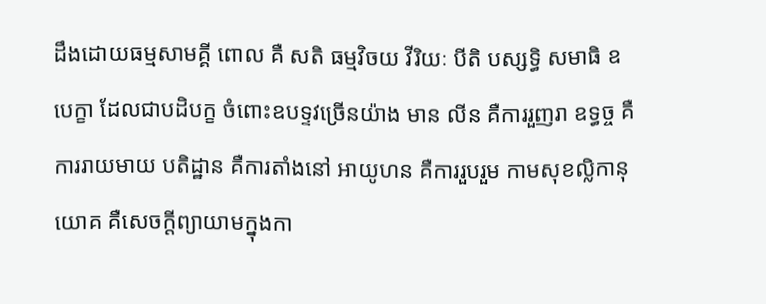ដឹងដោយធម្មសាមគ្គី ពោល គឺ សតិ ធម្មវិចយ វីរិយៈ បីតិ បស្សទ្ធិ សមាធិ ឧបេក្ខា ដែលជាបដិបក្ខ ចំពោះឧបទ្ទវច្រើនយ៉ាង មាន លីន គឺការរួញរា ឧទ្ធច្ច គឺការរាយមាយ បតិដ្ឋាន គឺការតាំងនៅ អាយូហន គឺការរួបរួម កាមសុខល្លិកានុយោគ គឺសេចក្តីព្យាយាមក្នុងកា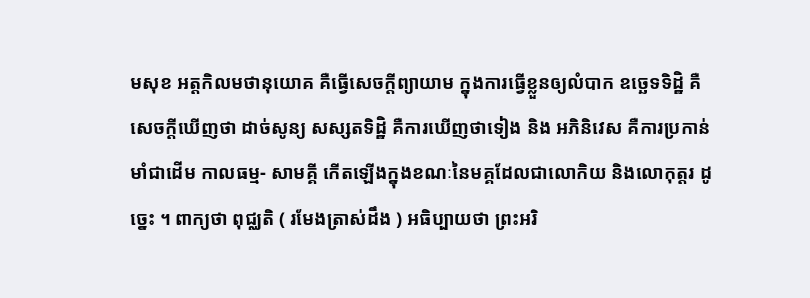មសុខ អត្តកិលមថានុយោគ គឺធ្វើសេចក្តីព្យាយាម ក្នុងការធ្វើខ្លួនឲ្យលំបាក ឧច្ឆេទទិដ្ឋិ គឺសេចក្តីឃើញថា ដាច់សូន្យ សស្សតទិដ្ឋិ គឺការឃើញថាទៀង និង អភិនិវេស គឺការប្រកាន់មាំជាដើម កាលធម្ម- សាមគ្គី កើតឡើងក្នុងខណៈនៃមគ្គដែលជាលោកិយ និងលោកុត្តរ ដូច្នេះ ។ ពាក្យថា ពុជ្ឈតិ ( រមែងត្រាស់ដឹង ) អធិប្បាយថា ព្រះអរិ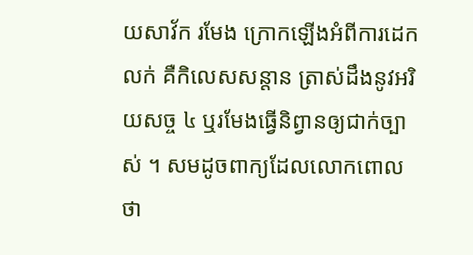យសាវ័ក រមែង ក្រោកឡើងអំពីការដេកលក់ គឺកិលេសសន្តាន ត្រាស់ដឹងនូវអរិយសច្ច ៤ ឬរមែងធ្វើនិព្វានឲ្យជាក់ច្បាស់ ។ សមដូចពាក្យដែលលោកពោលថា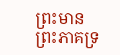ព្រះមាន ព្រះភាគទ្រ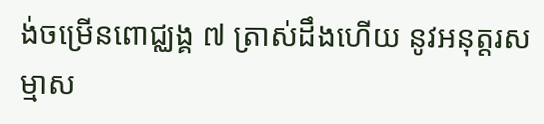ង់ចម្រើនពោជ្ឈង្គ ៧ ត្រាស់ដឹងហើយ នូវអនុត្តរសម្មាស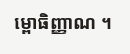ម្ពោធិញ្ញាណ ។